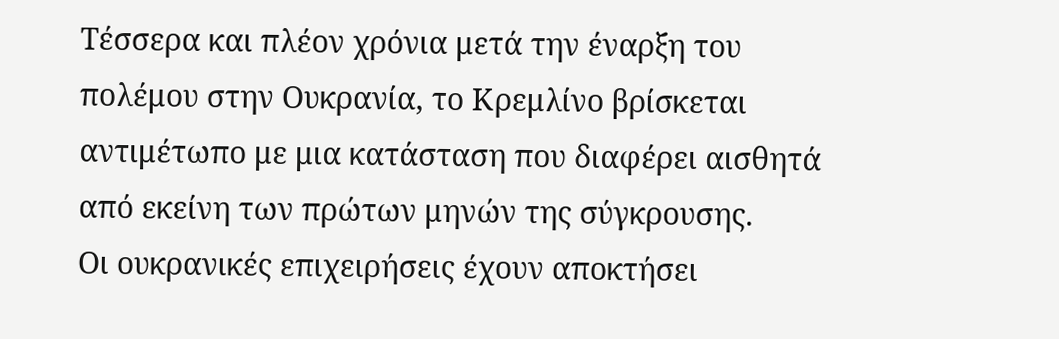Τέσσερα και πλέον χρόνια μετά την έναρξη του πολέμου στην Ουκρανία, το Κρεμλίνο βρίσκεται αντιμέτωπο με μια κατάσταση που διαφέρει αισθητά από εκείνη των πρώτων μηνών της σύγκρουσης.
Οι ουκρανικές επιχειρήσεις έχουν αποκτήσει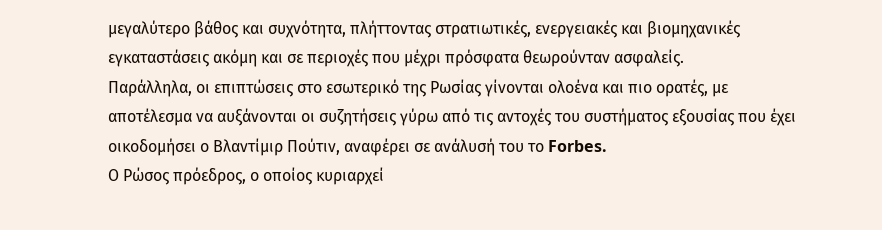μεγαλύτερο βάθος και συχνότητα, πλήττοντας στρατιωτικές, ενεργειακές και βιομηχανικές εγκαταστάσεις ακόμη και σε περιοχές που μέχρι πρόσφατα θεωρούνταν ασφαλείς.
Παράλληλα, οι επιπτώσεις στο εσωτερικό της Ρωσίας γίνονται ολοένα και πιο ορατές, με αποτέλεσμα να αυξάνονται οι συζητήσεις γύρω από τις αντοχές του συστήματος εξουσίας που έχει οικοδομήσει ο Βλαντίμιρ Πούτιν, αναφέρει σε ανάλυσή του το Forbes.
Ο Ρώσος πρόεδρος, ο οποίος κυριαρχεί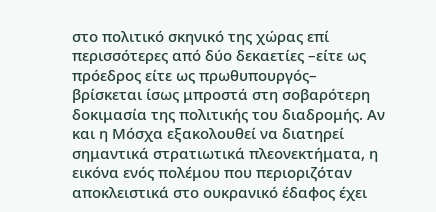στο πολιτικό σκηνικό της χώρας επί περισσότερες από δύο δεκαετίες –είτε ως πρόεδρος είτε ως πρωθυπουργός– βρίσκεται ίσως μπροστά στη σοβαρότερη δοκιμασία της πολιτικής του διαδρομής. Αν και η Μόσχα εξακολουθεί να διατηρεί σημαντικά στρατιωτικά πλεονεκτήματα, η εικόνα ενός πολέμου που περιοριζόταν αποκλειστικά στο ουκρανικό έδαφος έχει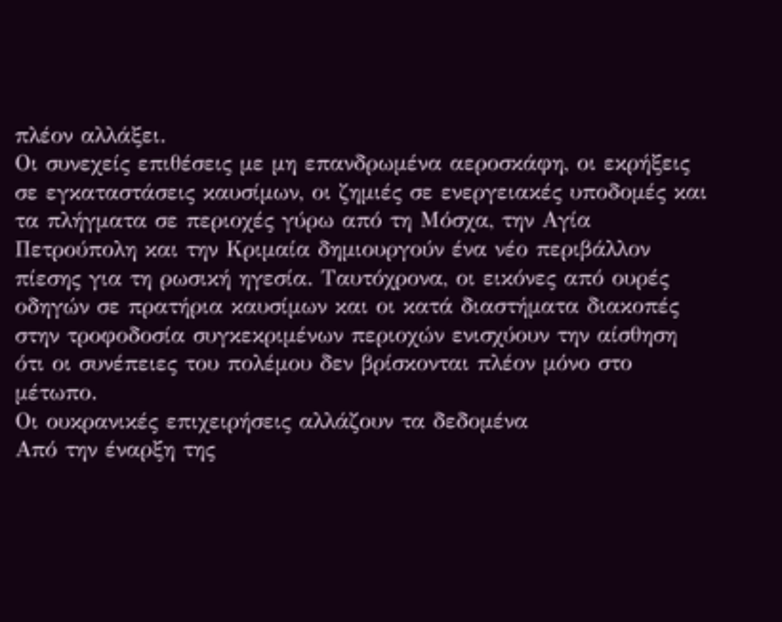πλέον αλλάξει.
Οι συνεχείς επιθέσεις με μη επανδρωμένα αεροσκάφη, οι εκρήξεις σε εγκαταστάσεις καυσίμων, οι ζημιές σε ενεργειακές υποδομές και τα πλήγματα σε περιοχές γύρω από τη Μόσχα, την Αγία Πετρούπολη και την Κριμαία δημιουργούν ένα νέο περιβάλλον πίεσης για τη ρωσική ηγεσία. Ταυτόχρονα, οι εικόνες από ουρές οδηγών σε πρατήρια καυσίμων και οι κατά διαστήματα διακοπές στην τροφοδοσία συγκεκριμένων περιοχών ενισχύουν την αίσθηση ότι οι συνέπειες του πολέμου δεν βρίσκονται πλέον μόνο στο μέτωπο.
Οι ουκρανικές επιχειρήσεις αλλάζουν τα δεδομένα
Από την έναρξη της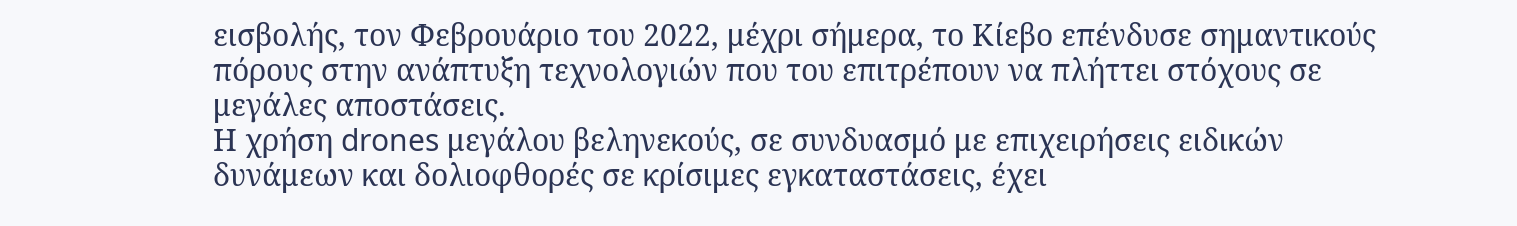εισβολής, τον Φεβρουάριο του 2022, μέχρι σήμερα, το Κίεβο επένδυσε σημαντικούς πόρους στην ανάπτυξη τεχνολογιών που του επιτρέπουν να πλήττει στόχους σε μεγάλες αποστάσεις.
Η χρήση drones μεγάλου βεληνεκούς, σε συνδυασμό με επιχειρήσεις ειδικών δυνάμεων και δολιοφθορές σε κρίσιμες εγκαταστάσεις, έχει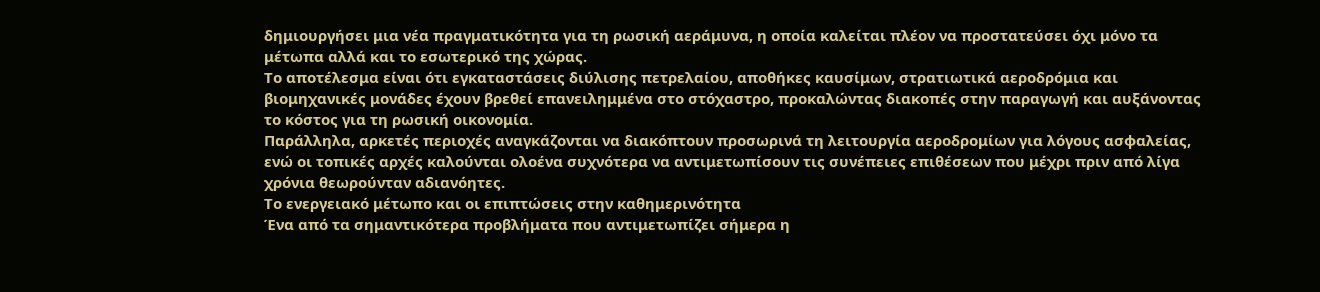δημιουργήσει μια νέα πραγματικότητα για τη ρωσική αεράμυνα, η οποία καλείται πλέον να προστατεύσει όχι μόνο τα μέτωπα αλλά και το εσωτερικό της χώρας.
Το αποτέλεσμα είναι ότι εγκαταστάσεις διύλισης πετρελαίου, αποθήκες καυσίμων, στρατιωτικά αεροδρόμια και βιομηχανικές μονάδες έχουν βρεθεί επανειλημμένα στο στόχαστρο, προκαλώντας διακοπές στην παραγωγή και αυξάνοντας το κόστος για τη ρωσική οικονομία.
Παράλληλα, αρκετές περιοχές αναγκάζονται να διακόπτουν προσωρινά τη λειτουργία αεροδρομίων για λόγους ασφαλείας, ενώ οι τοπικές αρχές καλούνται ολοένα συχνότερα να αντιμετωπίσουν τις συνέπειες επιθέσεων που μέχρι πριν από λίγα χρόνια θεωρούνταν αδιανόητες.
Το ενεργειακό μέτωπο και οι επιπτώσεις στην καθημερινότητα
Ένα από τα σημαντικότερα προβλήματα που αντιμετωπίζει σήμερα η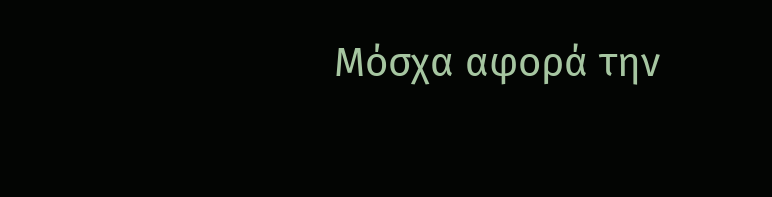Μόσχα αφορά την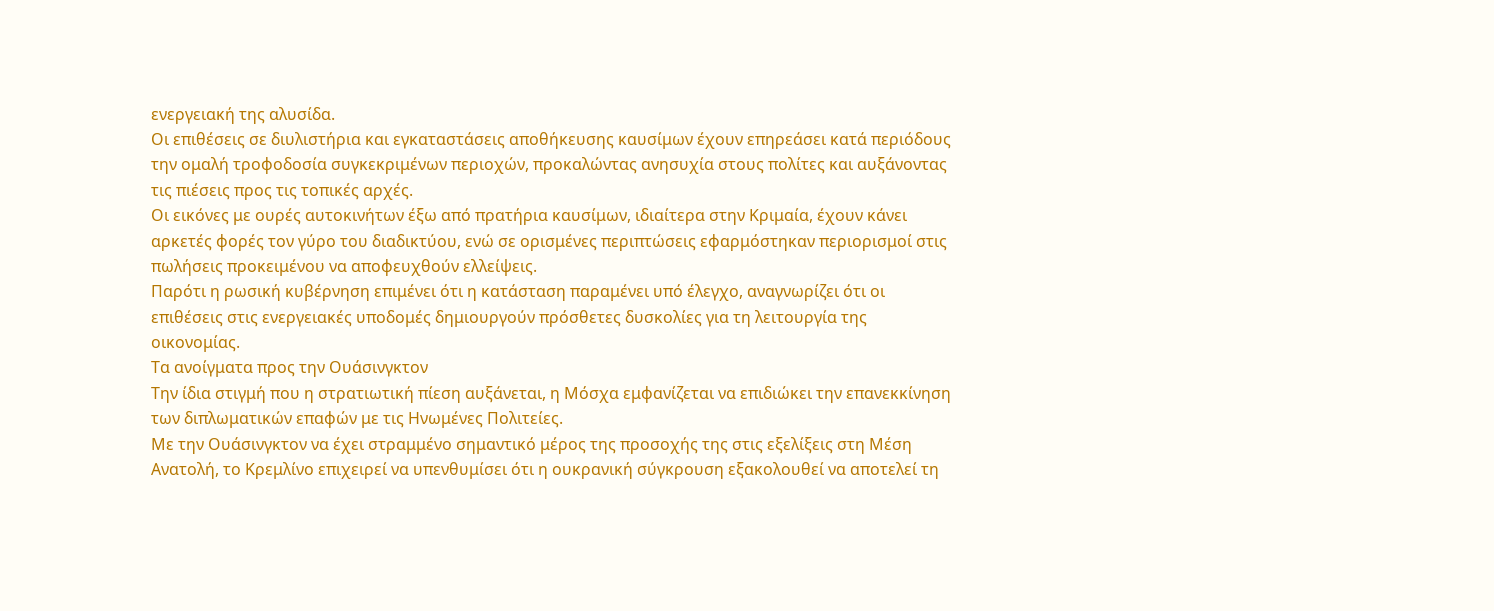ενεργειακή της αλυσίδα.
Οι επιθέσεις σε διυλιστήρια και εγκαταστάσεις αποθήκευσης καυσίμων έχουν επηρεάσει κατά περιόδους την ομαλή τροφοδοσία συγκεκριμένων περιοχών, προκαλώντας ανησυχία στους πολίτες και αυξάνοντας τις πιέσεις προς τις τοπικές αρχές.
Οι εικόνες με ουρές αυτοκινήτων έξω από πρατήρια καυσίμων, ιδιαίτερα στην Κριμαία, έχουν κάνει αρκετές φορές τον γύρο του διαδικτύου, ενώ σε ορισμένες περιπτώσεις εφαρμόστηκαν περιορισμοί στις πωλήσεις προκειμένου να αποφευχθούν ελλείψεις.
Παρότι η ρωσική κυβέρνηση επιμένει ότι η κατάσταση παραμένει υπό έλεγχο, αναγνωρίζει ότι οι επιθέσεις στις ενεργειακές υποδομές δημιουργούν πρόσθετες δυσκολίες για τη λειτουργία της οικονομίας.
Τα ανοίγματα προς την Ουάσινγκτον
Την ίδια στιγμή που η στρατιωτική πίεση αυξάνεται, η Μόσχα εμφανίζεται να επιδιώκει την επανεκκίνηση των διπλωματικών επαφών με τις Ηνωμένες Πολιτείες.
Με την Ουάσινγκτον να έχει στραμμένο σημαντικό μέρος της προσοχής της στις εξελίξεις στη Μέση Ανατολή, το Κρεμλίνο επιχειρεί να υπενθυμίσει ότι η ουκρανική σύγκρουση εξακολουθεί να αποτελεί τη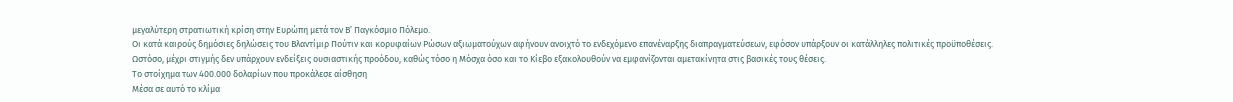μεγαλύτερη στρατιωτική κρίση στην Ευρώπη μετά τον Β’ Παγκόσμιο Πόλεμο.
Οι κατά καιρούς δημόσιες δηλώσεις του Βλαντίμιρ Πούτιν και κορυφαίων Ρώσων αξιωματούχων αφήνουν ανοιχτό το ενδεχόμενο επανέναρξης διαπραγματεύσεων, εφόσον υπάρξουν οι κατάλληλες πολιτικές προϋποθέσεις.
Ωστόσο, μέχρι στιγμής δεν υπάρχουν ενδείξεις ουσιαστικής προόδου, καθώς τόσο η Μόσχα όσο και το Κίεβο εξακολουθούν να εμφανίζονται αμετακίνητα στις βασικές τους θέσεις.
Το στοίχημα των 400.000 δολαρίων που προκάλεσε αίσθηση
Μέσα σε αυτό το κλίμα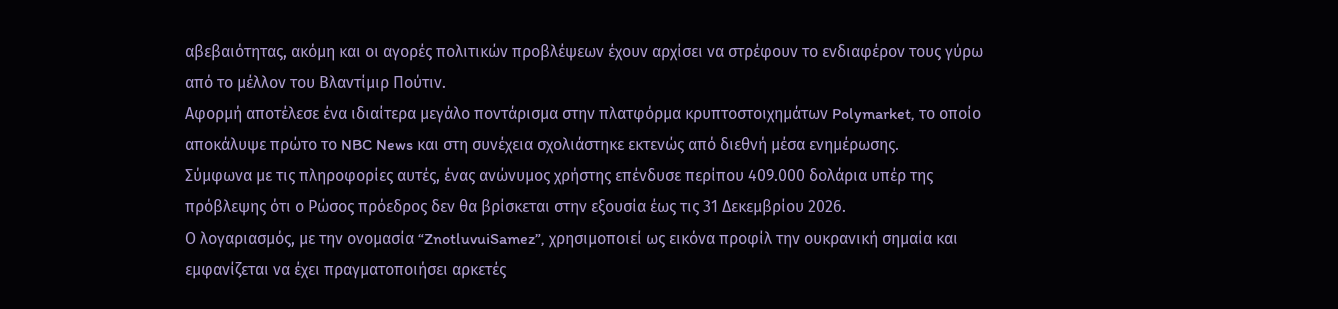αβεβαιότητας, ακόμη και οι αγορές πολιτικών προβλέψεων έχουν αρχίσει να στρέφουν το ενδιαφέρον τους γύρω από το μέλλον του Βλαντίμιρ Πούτιν.
Αφορμή αποτέλεσε ένα ιδιαίτερα μεγάλο ποντάρισμα στην πλατφόρμα κρυπτοστοιχημάτων Polymarket, το οποίο αποκάλυψε πρώτο το NBC News και στη συνέχεια σχολιάστηκε εκτενώς από διεθνή μέσα ενημέρωσης.
Σύμφωνα με τις πληροφορίες αυτές, ένας ανώνυμος χρήστης επένδυσε περίπου 409.000 δολάρια υπέρ της πρόβλεψης ότι ο Ρώσος πρόεδρος δεν θα βρίσκεται στην εξουσία έως τις 31 Δεκεμβρίου 2026.
Ο λογαριασμός, με την ονομασία “ZnotluvuiSamez”, χρησιμοποιεί ως εικόνα προφίλ την ουκρανική σημαία και εμφανίζεται να έχει πραγματοποιήσει αρκετές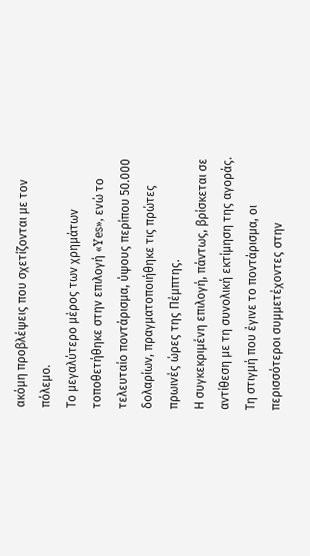ακόμη προβλέψεις που σχετίζονται με τον πόλεμο.
Το μεγαλύτερο μέρος των χρημάτων τοποθετήθηκε στην επιλογή «Yes», ενώ το τελευταίο ποντάρισμα, ύψους περίπου 50.000 δολαρίων, πραγματοποιήθηκε τις πρώτες πρωινές ώρες της Πέμπτης.
Η συγκεκριμένη επιλογή, πάντως, βρίσκεται σε αντίθεση με τη συνολική εκτίμηση της αγοράς.
Τη στιγμή που έγινε το ποντάρισμα, οι περισσότεροι συμμετέχοντες στην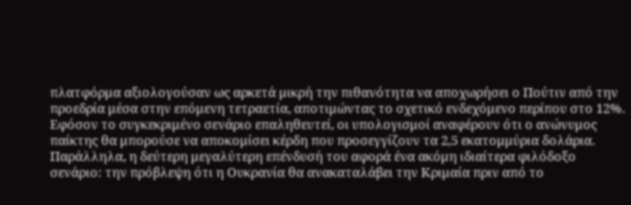πλατφόρμα αξιολογούσαν ως αρκετά μικρή την πιθανότητα να αποχωρήσει ο Πούτιν από την προεδρία μέσα στην επόμενη τετραετία, αποτιμώντας το σχετικό ενδεχόμενο περίπου στο 12%.
Εφόσον το συγκεκριμένο σενάριο επαληθευτεί, οι υπολογισμοί αναφέρουν ότι ο ανώνυμος παίκτης θα μπορούσε να αποκομίσει κέρδη που προσεγγίζουν τα 2,5 εκατομμύρια δολάρια.
Παράλληλα, η δεύτερη μεγαλύτερη επένδυσή του αφορά ένα ακόμη ιδιαίτερα φιλόδοξο σενάριο: την πρόβλεψη ότι η Ουκρανία θα ανακαταλάβει την Κριμαία πριν από το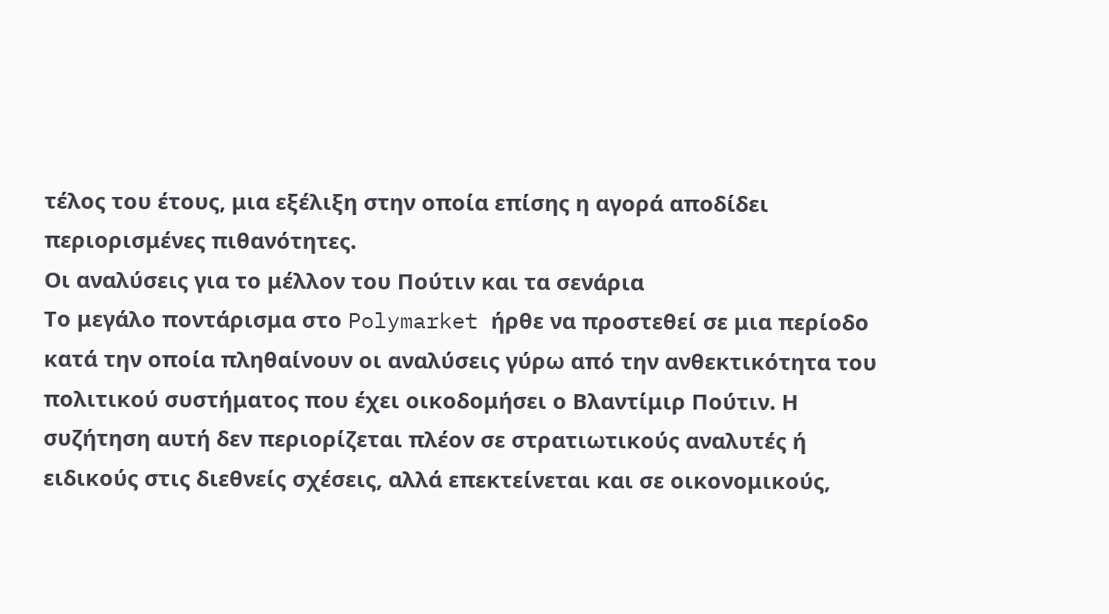τέλος του έτους, μια εξέλιξη στην οποία επίσης η αγορά αποδίδει περιορισμένες πιθανότητες.
Οι αναλύσεις για το μέλλον του Πούτιν και τα σενάρια
Το μεγάλο ποντάρισμα στο Polymarket ήρθε να προστεθεί σε μια περίοδο κατά την οποία πληθαίνουν οι αναλύσεις γύρω από την ανθεκτικότητα του πολιτικού συστήματος που έχει οικοδομήσει ο Βλαντίμιρ Πούτιν. Η συζήτηση αυτή δεν περιορίζεται πλέον σε στρατιωτικούς αναλυτές ή ειδικούς στις διεθνείς σχέσεις, αλλά επεκτείνεται και σε οικονομικούς,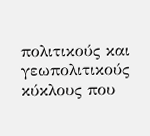πολιτικούς και γεωπολιτικούς κύκλους που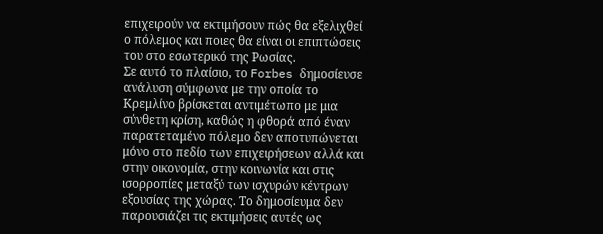επιχειρούν να εκτιμήσουν πώς θα εξελιχθεί ο πόλεμος και ποιες θα είναι οι επιπτώσεις του στο εσωτερικό της Ρωσίας.
Σε αυτό το πλαίσιο, το Forbes δημοσίευσε ανάλυση σύμφωνα με την οποία το Κρεμλίνο βρίσκεται αντιμέτωπο με μια σύνθετη κρίση, καθώς η φθορά από έναν παρατεταμένο πόλεμο δεν αποτυπώνεται μόνο στο πεδίο των επιχειρήσεων αλλά και στην οικονομία, στην κοινωνία και στις ισορροπίες μεταξύ των ισχυρών κέντρων εξουσίας της χώρας. Το δημοσίευμα δεν παρουσιάζει τις εκτιμήσεις αυτές ως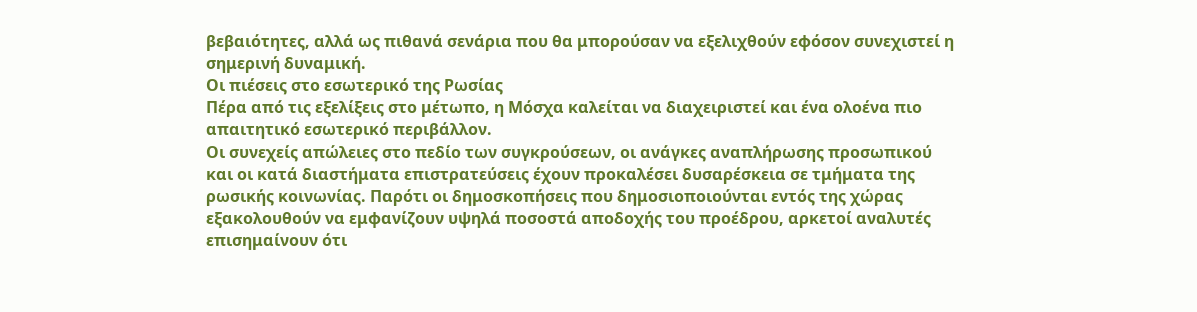βεβαιότητες, αλλά ως πιθανά σενάρια που θα μπορούσαν να εξελιχθούν εφόσον συνεχιστεί η σημερινή δυναμική.
Οι πιέσεις στο εσωτερικό της Ρωσίας
Πέρα από τις εξελίξεις στο μέτωπο, η Μόσχα καλείται να διαχειριστεί και ένα ολοένα πιο απαιτητικό εσωτερικό περιβάλλον.
Οι συνεχείς απώλειες στο πεδίο των συγκρούσεων, οι ανάγκες αναπλήρωσης προσωπικού και οι κατά διαστήματα επιστρατεύσεις έχουν προκαλέσει δυσαρέσκεια σε τμήματα της ρωσικής κοινωνίας. Παρότι οι δημοσκοπήσεις που δημοσιοποιούνται εντός της χώρας εξακολουθούν να εμφανίζουν υψηλά ποσοστά αποδοχής του προέδρου, αρκετοί αναλυτές επισημαίνουν ότι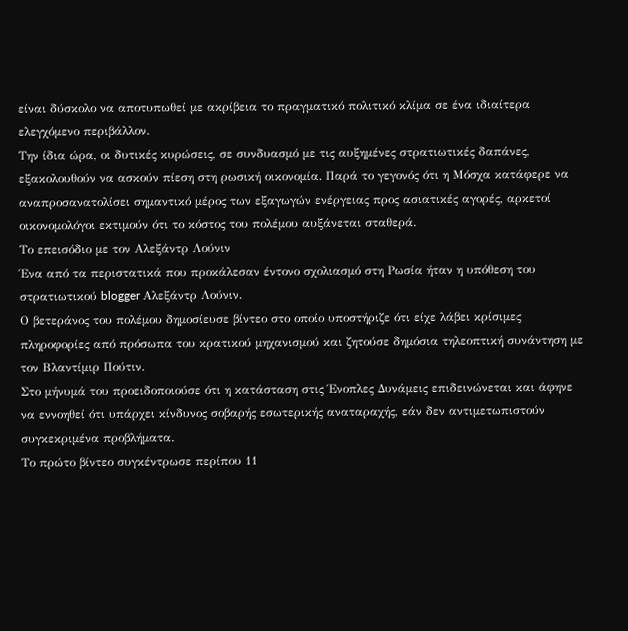είναι δύσκολο να αποτυπωθεί με ακρίβεια το πραγματικό πολιτικό κλίμα σε ένα ιδιαίτερα ελεγχόμενο περιβάλλον.
Την ίδια ώρα, οι δυτικές κυρώσεις, σε συνδυασμό με τις αυξημένες στρατιωτικές δαπάνες, εξακολουθούν να ασκούν πίεση στη ρωσική οικονομία. Παρά το γεγονός ότι η Μόσχα κατάφερε να αναπροσανατολίσει σημαντικό μέρος των εξαγωγών ενέργειας προς ασιατικές αγορές, αρκετοί οικονομολόγοι εκτιμούν ότι το κόστος του πολέμου αυξάνεται σταθερά.
Το επεισόδιο με τον Αλεξάντρ Λούνιν
Ένα από τα περιστατικά που προκάλεσαν έντονο σχολιασμό στη Ρωσία ήταν η υπόθεση του στρατιωτικού blogger Αλεξάντρ Λούνιν.
Ο βετεράνος του πολέμου δημοσίευσε βίντεο στο οποίο υποστήριζε ότι είχε λάβει κρίσιμες πληροφορίες από πρόσωπα του κρατικού μηχανισμού και ζητούσε δημόσια τηλεοπτική συνάντηση με τον Βλαντίμιρ Πούτιν.
Στο μήνυμά του προειδοποιούσε ότι η κατάσταση στις Ένοπλες Δυνάμεις επιδεινώνεται και άφηνε να εννοηθεί ότι υπάρχει κίνδυνος σοβαρής εσωτερικής αναταραχής, εάν δεν αντιμετωπιστούν συγκεκριμένα προβλήματα.
Το πρώτο βίντεο συγκέντρωσε περίπου 11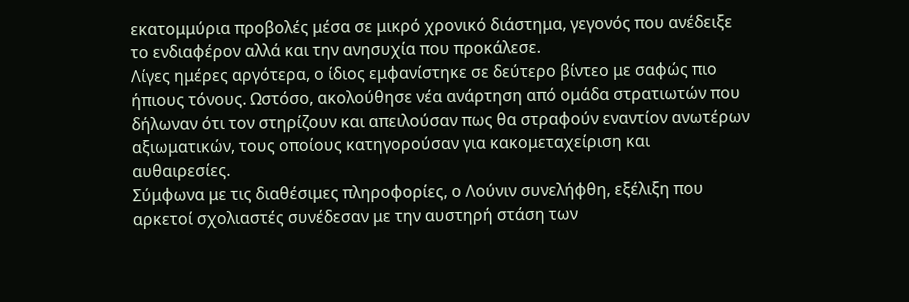εκατομμύρια προβολές μέσα σε μικρό χρονικό διάστημα, γεγονός που ανέδειξε το ενδιαφέρον αλλά και την ανησυχία που προκάλεσε.
Λίγες ημέρες αργότερα, ο ίδιος εμφανίστηκε σε δεύτερο βίντεο με σαφώς πιο ήπιους τόνους. Ωστόσο, ακολούθησε νέα ανάρτηση από ομάδα στρατιωτών που δήλωναν ότι τον στηρίζουν και απειλούσαν πως θα στραφούν εναντίον ανωτέρων αξιωματικών, τους οποίους κατηγορούσαν για κακομεταχείριση και αυθαιρεσίες.
Σύμφωνα με τις διαθέσιμες πληροφορίες, ο Λούνιν συνελήφθη, εξέλιξη που αρκετοί σχολιαστές συνέδεσαν με την αυστηρή στάση των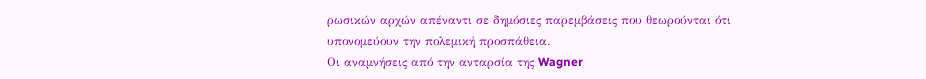ρωσικών αρχών απέναντι σε δημόσιες παρεμβάσεις που θεωρούνται ότι υπονομεύουν την πολεμική προσπάθεια.
Οι αναμνήσεις από την ανταρσία της Wagner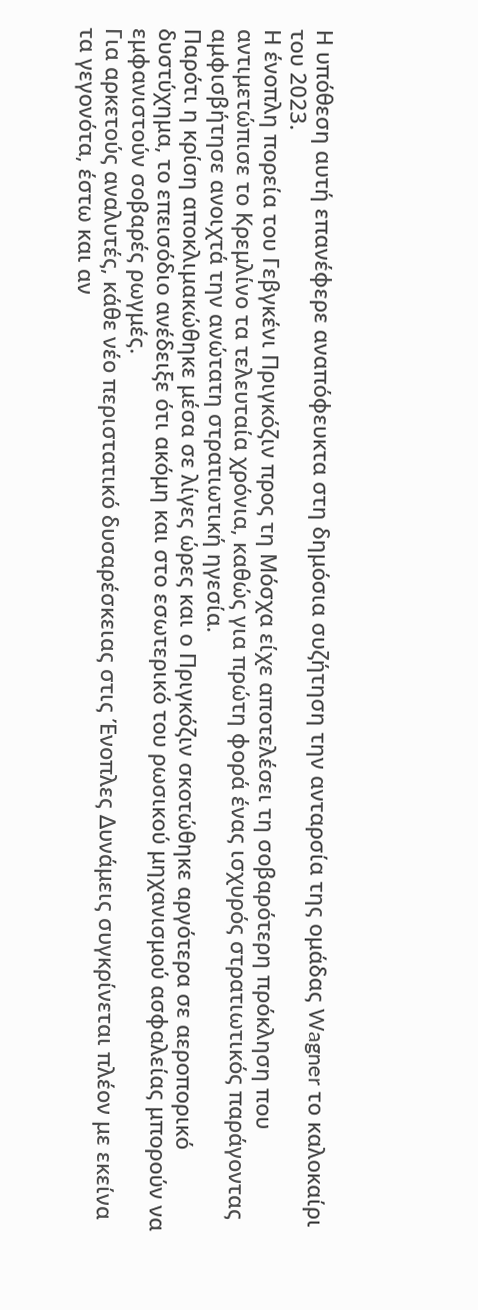Η υπόθεση αυτή επανέφερε αναπόφευκτα στη δημόσια συζήτηση την ανταρσία της ομάδας Wagner το καλοκαίρι του 2023.
Η ένοπλη πορεία του Γεβγκένι Πριγκόζιν προς τη Μόσχα είχε αποτελέσει τη σοβαρότερη πρόκληση που αντιμετώπισε το Κρεμλίνο τα τελευταία χρόνια, καθώς για πρώτη φορά ένας ισχυρός στρατιωτικός παράγοντας αμφισβήτησε ανοιχτά την ανώτατη στρατιωτική ηγεσία.
Παρότι η κρίση αποκλιμακώθηκε μέσα σε λίγες ώρες και ο Πριγκόζιν σκοτώθηκε αργότερα σε αεροπορικό δυστύχημα, το επεισόδιο ανέδειξε ότι ακόμη και στο εσωτερικό του ρωσικού μηχανισμού ασφαλείας μπορούν να εμφανιστούν σοβαρές ρωγμές.
Για αρκετούς αναλυτές, κάθε νέο περιστατικό δυσαρέσκειας στις Ένοπλες Δυνάμεις συγκρίνεται πλέον με εκείνα τα γεγονότα, έστω και αν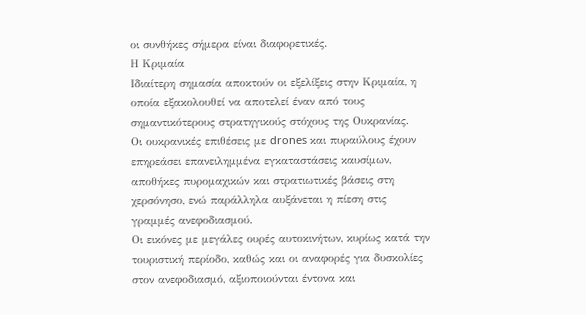οι συνθήκες σήμερα είναι διαφορετικές.
Η Κριμαία
Ιδιαίτερη σημασία αποκτούν οι εξελίξεις στην Κριμαία, η οποία εξακολουθεί να αποτελεί έναν από τους σημαντικότερους στρατηγικούς στόχους της Ουκρανίας.
Οι ουκρανικές επιθέσεις με drones και πυραύλους έχουν επηρεάσει επανειλημμένα εγκαταστάσεις καυσίμων, αποθήκες πυρομαχικών και στρατιωτικές βάσεις στη χερσόνησο, ενώ παράλληλα αυξάνεται η πίεση στις γραμμές ανεφοδιασμού.
Οι εικόνες με μεγάλες ουρές αυτοκινήτων, κυρίως κατά την τουριστική περίοδο, καθώς και οι αναφορές για δυσκολίες στον ανεφοδιασμό, αξιοποιούνται έντονα και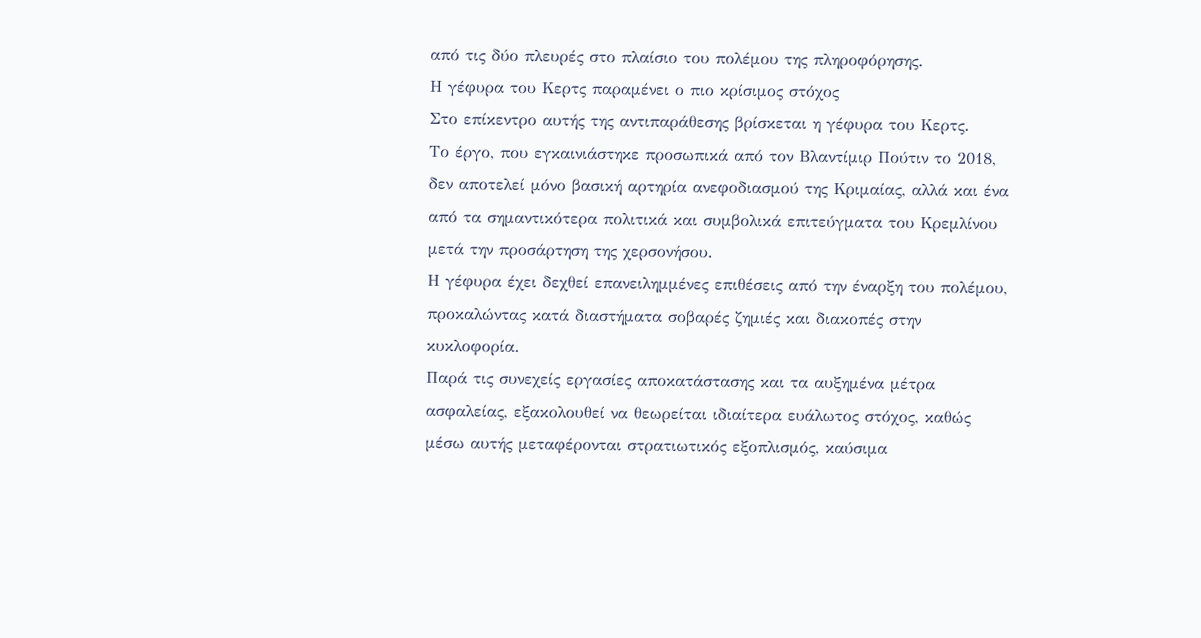από τις δύο πλευρές στο πλαίσιο του πολέμου της πληροφόρησης.
Η γέφυρα του Κερτς παραμένει ο πιο κρίσιμος στόχος
Στο επίκεντρο αυτής της αντιπαράθεσης βρίσκεται η γέφυρα του Κερτς.
Το έργο, που εγκαινιάστηκε προσωπικά από τον Βλαντίμιρ Πούτιν το 2018, δεν αποτελεί μόνο βασική αρτηρία ανεφοδιασμού της Κριμαίας, αλλά και ένα από τα σημαντικότερα πολιτικά και συμβολικά επιτεύγματα του Κρεμλίνου μετά την προσάρτηση της χερσονήσου.
Η γέφυρα έχει δεχθεί επανειλημμένες επιθέσεις από την έναρξη του πολέμου, προκαλώντας κατά διαστήματα σοβαρές ζημιές και διακοπές στην κυκλοφορία.
Παρά τις συνεχείς εργασίες αποκατάστασης και τα αυξημένα μέτρα ασφαλείας, εξακολουθεί να θεωρείται ιδιαίτερα ευάλωτος στόχος, καθώς μέσω αυτής μεταφέρονται στρατιωτικός εξοπλισμός, καύσιμα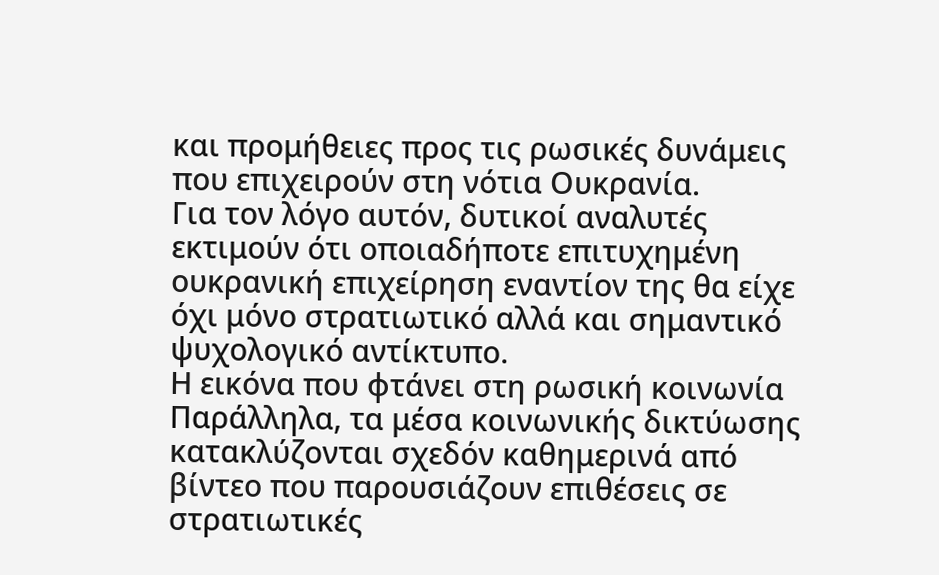και προμήθειες προς τις ρωσικές δυνάμεις που επιχειρούν στη νότια Ουκρανία.
Για τον λόγο αυτόν, δυτικοί αναλυτές εκτιμούν ότι οποιαδήποτε επιτυχημένη ουκρανική επιχείρηση εναντίον της θα είχε όχι μόνο στρατιωτικό αλλά και σημαντικό ψυχολογικό αντίκτυπο.
Η εικόνα που φτάνει στη ρωσική κοινωνία
Παράλληλα, τα μέσα κοινωνικής δικτύωσης κατακλύζονται σχεδόν καθημερινά από βίντεο που παρουσιάζουν επιθέσεις σε στρατιωτικές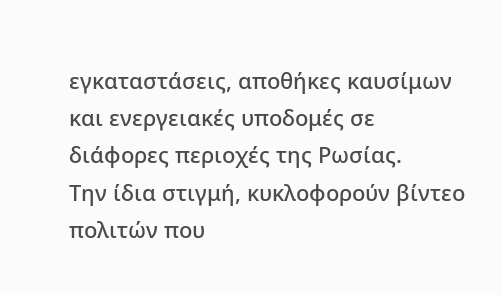εγκαταστάσεις, αποθήκες καυσίμων και ενεργειακές υποδομές σε διάφορες περιοχές της Ρωσίας.
Την ίδια στιγμή, κυκλοφορούν βίντεο πολιτών που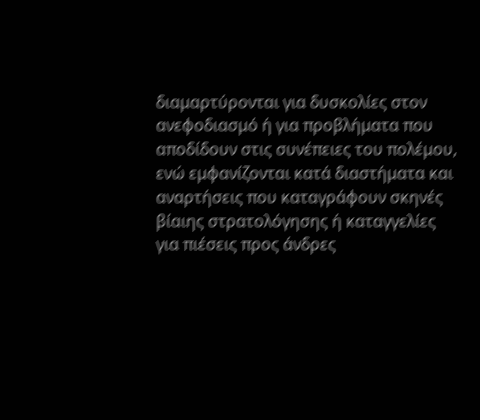διαμαρτύρονται για δυσκολίες στον ανεφοδιασμό ή για προβλήματα που αποδίδουν στις συνέπειες του πολέμου, ενώ εμφανίζονται κατά διαστήματα και αναρτήσεις που καταγράφουν σκηνές βίαιης στρατολόγησης ή καταγγελίες για πιέσεις προς άνδρες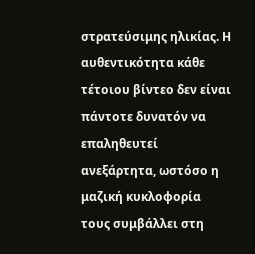στρατεύσιμης ηλικίας. Η αυθεντικότητα κάθε τέτοιου βίντεο δεν είναι πάντοτε δυνατόν να επαληθευτεί ανεξάρτητα, ωστόσο η μαζική κυκλοφορία τους συμβάλλει στη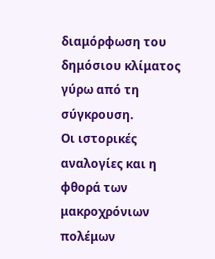διαμόρφωση του δημόσιου κλίματος γύρω από τη σύγκρουση.
Οι ιστορικές αναλογίες και η φθορά των μακροχρόνιων πολέμων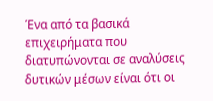Ένα από τα βασικά επιχειρήματα που διατυπώνονται σε αναλύσεις δυτικών μέσων είναι ότι οι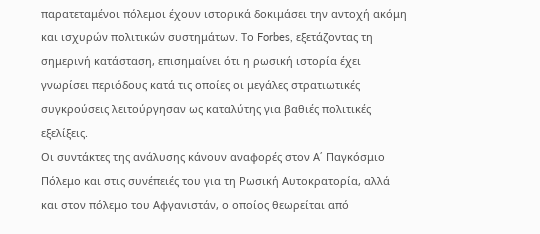παρατεταμένοι πόλεμοι έχουν ιστορικά δοκιμάσει την αντοχή ακόμη και ισχυρών πολιτικών συστημάτων. Το Forbes, εξετάζοντας τη σημερινή κατάσταση, επισημαίνει ότι η ρωσική ιστορία έχει γνωρίσει περιόδους κατά τις οποίες οι μεγάλες στρατιωτικές συγκρούσεις λειτούργησαν ως καταλύτης για βαθιές πολιτικές εξελίξεις.
Οι συντάκτες της ανάλυσης κάνουν αναφορές στον Α΄ Παγκόσμιο Πόλεμο και στις συνέπειές του για τη Ρωσική Αυτοκρατορία, αλλά και στον πόλεμο του Αφγανιστάν, ο οποίος θεωρείται από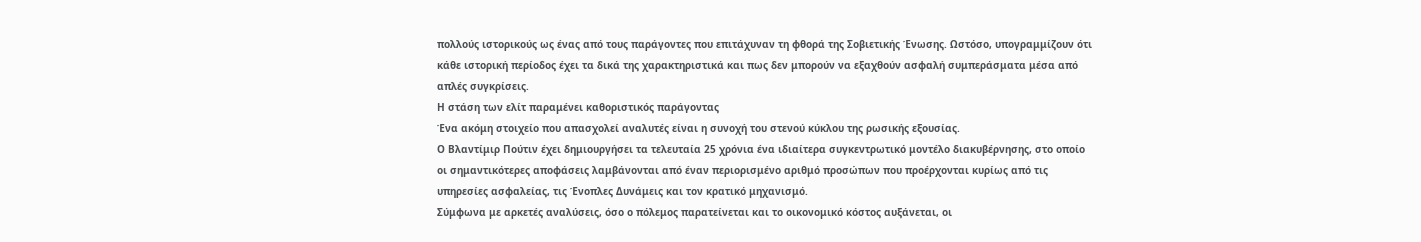πολλούς ιστορικούς ως ένας από τους παράγοντες που επιτάχυναν τη φθορά της Σοβιετικής Ένωσης. Ωστόσο, υπογραμμίζουν ότι κάθε ιστορική περίοδος έχει τα δικά της χαρακτηριστικά και πως δεν μπορούν να εξαχθούν ασφαλή συμπεράσματα μέσα από απλές συγκρίσεις.
Η στάση των ελίτ παραμένει καθοριστικός παράγοντας
Ένα ακόμη στοιχείο που απασχολεί αναλυτές είναι η συνοχή του στενού κύκλου της ρωσικής εξουσίας.
Ο Βλαντίμιρ Πούτιν έχει δημιουργήσει τα τελευταία 25 χρόνια ένα ιδιαίτερα συγκεντρωτικό μοντέλο διακυβέρνησης, στο οποίο οι σημαντικότερες αποφάσεις λαμβάνονται από έναν περιορισμένο αριθμό προσώπων που προέρχονται κυρίως από τις υπηρεσίες ασφαλείας, τις Ένοπλες Δυνάμεις και τον κρατικό μηχανισμό.
Σύμφωνα με αρκετές αναλύσεις, όσο ο πόλεμος παρατείνεται και το οικονομικό κόστος αυξάνεται, οι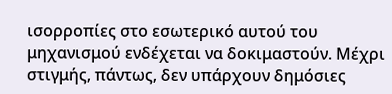ισορροπίες στο εσωτερικό αυτού του μηχανισμού ενδέχεται να δοκιμαστούν. Μέχρι στιγμής, πάντως, δεν υπάρχουν δημόσιες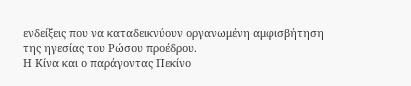ενδείξεις που να καταδεικνύουν οργανωμένη αμφισβήτηση της ηγεσίας του Ρώσου προέδρου.
Η Κίνα και ο παράγοντας Πεκίνο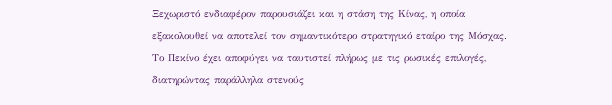Ξεχωριστό ενδιαφέρον παρουσιάζει και η στάση της Κίνας, η οποία εξακολουθεί να αποτελεί τον σημαντικότερο στρατηγικό εταίρο της Μόσχας.
Το Πεκίνο έχει αποφύγει να ταυτιστεί πλήρως με τις ρωσικές επιλογές, διατηρώντας παράλληλα στενούς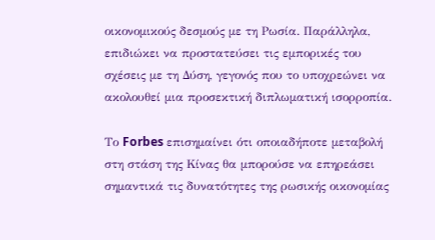οικονομικούς δεσμούς με τη Ρωσία. Παράλληλα, επιδιώκει να προστατεύσει τις εμπορικές του σχέσεις με τη Δύση, γεγονός που το υποχρεώνει να ακολουθεί μια προσεκτική διπλωματική ισορροπία.

Το Forbes επισημαίνει ότι οποιαδήποτε μεταβολή στη στάση της Κίνας θα μπορούσε να επηρεάσει σημαντικά τις δυνατότητες της ρωσικής οικονομίας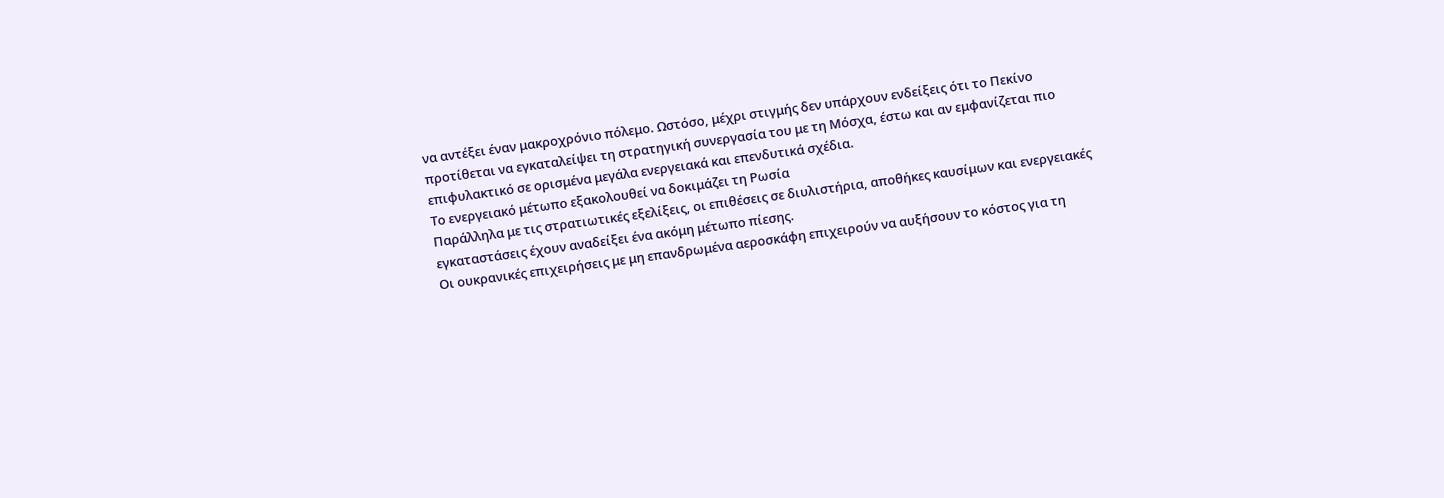να αντέξει έναν μακροχρόνιο πόλεμο. Ωστόσο, μέχρι στιγμής δεν υπάρχουν ενδείξεις ότι το Πεκίνο προτίθεται να εγκαταλείψει τη στρατηγική συνεργασία του με τη Μόσχα, έστω και αν εμφανίζεται πιο επιφυλακτικό σε ορισμένα μεγάλα ενεργειακά και επενδυτικά σχέδια.
Το ενεργειακό μέτωπο εξακολουθεί να δοκιμάζει τη Ρωσία
Παράλληλα με τις στρατιωτικές εξελίξεις, οι επιθέσεις σε διυλιστήρια, αποθήκες καυσίμων και ενεργειακές εγκαταστάσεις έχουν αναδείξει ένα ακόμη μέτωπο πίεσης.
Οι ουκρανικές επιχειρήσεις με μη επανδρωμένα αεροσκάφη επιχειρούν να αυξήσουν το κόστος για τη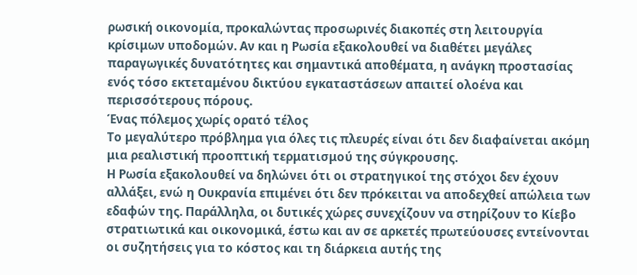ρωσική οικονομία, προκαλώντας προσωρινές διακοπές στη λειτουργία κρίσιμων υποδομών. Αν και η Ρωσία εξακολουθεί να διαθέτει μεγάλες παραγωγικές δυνατότητες και σημαντικά αποθέματα, η ανάγκη προστασίας ενός τόσο εκτεταμένου δικτύου εγκαταστάσεων απαιτεί ολοένα και περισσότερους πόρους.
Ένας πόλεμος χωρίς ορατό τέλος
Το μεγαλύτερο πρόβλημα για όλες τις πλευρές είναι ότι δεν διαφαίνεται ακόμη μια ρεαλιστική προοπτική τερματισμού της σύγκρουσης.
Η Ρωσία εξακολουθεί να δηλώνει ότι οι στρατηγικοί της στόχοι δεν έχουν αλλάξει, ενώ η Ουκρανία επιμένει ότι δεν πρόκειται να αποδεχθεί απώλεια των εδαφών της. Παράλληλα, οι δυτικές χώρες συνεχίζουν να στηρίζουν το Κίεβο στρατιωτικά και οικονομικά, έστω και αν σε αρκετές πρωτεύουσες εντείνονται οι συζητήσεις για το κόστος και τη διάρκεια αυτής της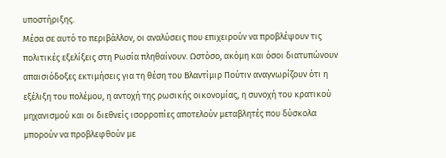υποστήριξης.
Μέσα σε αυτό το περιβάλλον, οι αναλύσεις που επιχειρούν να προβλέψουν τις πολιτικές εξελίξεις στη Ρωσία πληθαίνουν. Ωστόσο, ακόμη και όσοι διατυπώνουν απαισιόδοξες εκτιμήσεις για τη θέση του Βλαντίμιρ Πούτιν αναγνωρίζουν ότι η εξέλιξη του πολέμου, η αντοχή της ρωσικής οικονομίας, η συνοχή του κρατικού μηχανισμού και οι διεθνείς ισορροπίες αποτελούν μεταβλητές που δύσκολα μπορούν να προβλεφθούν με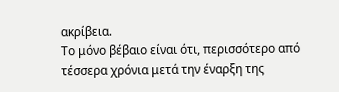ακρίβεια.
Το μόνο βέβαιο είναι ότι, περισσότερο από τέσσερα χρόνια μετά την έναρξη της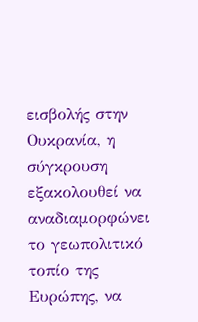εισβολής στην Ουκρανία, η σύγκρουση εξακολουθεί να αναδιαμορφώνει το γεωπολιτικό τοπίο της Ευρώπης, να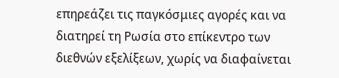επηρεάζει τις παγκόσμιες αγορές και να διατηρεί τη Ρωσία στο επίκεντρο των διεθνών εξελίξεων, χωρίς να διαφαίνεται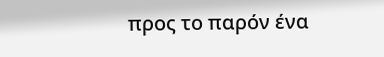προς το παρόν ένα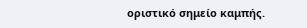οριστικό σημείο καμπής.